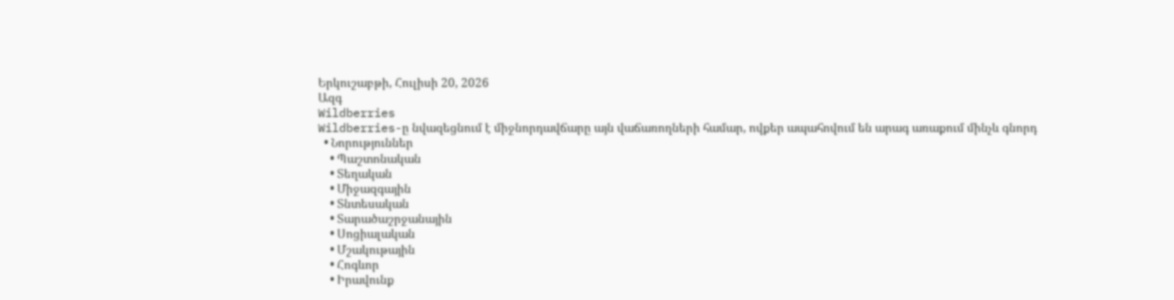Երկուշաբթի, Հուլիսի 20, 2026
Ազգ
Wildberries
Wildberries-ը նվազեցնում է միջնորդավճարը այն վաճառողների համար, ովքեր ապահովում են արագ առաքում մինչև գնորդ
  • Նորություններ
    • Պաշտոնական
    • Տեղական
    • Միջազգային
    • Տնտեսական
    • Տարածաշրջանային
    • Սոցիալական
    • Մշակութային
    • Հոգևոր
    • Իրավունք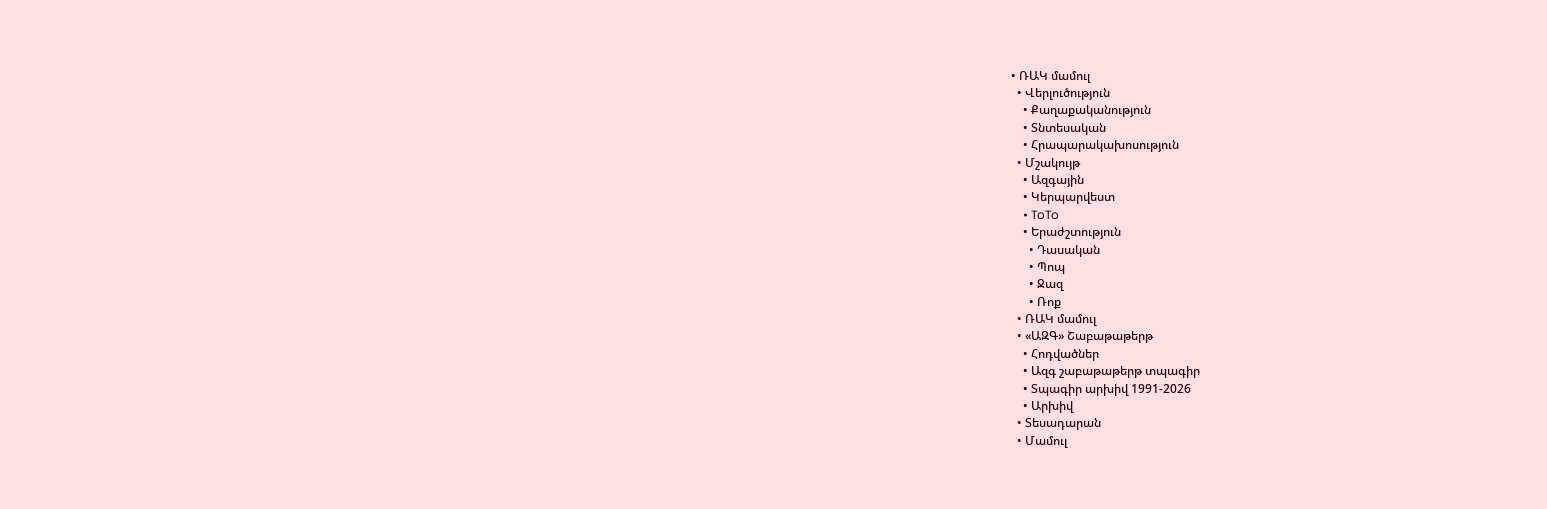• ՌԱԿ մամուլ
  • Վերլուծություն
    • Քաղաքականություն
    • Տնտեսական
    • Հրապարակախոսություն
  • Մշակույթ
    • Ազգային
    • Կերպարվեստ
    • ToTo
    • Երաժշտություն
      • Դասական
      • Պոպ
      • Ջազ
      • Ռոք
  • ՌԱԿ մամուլ
  • «ԱԶԳ» Շաբաթաթերթ
    • Հոդվածներ
    • Ազգ շաբաթաթերթ տպագիր
    • Տպագիր արխիվ 1991-2026
    • Արխիվ
  • Տեսադարան
  • Մամուլ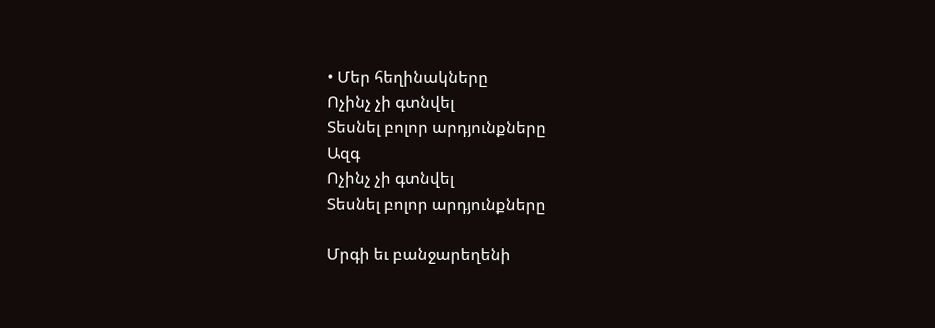• Մեր հեղինակները
Ոչինչ չի գտնվել
Տեսնել բոլոր արդյունքները
Ազգ
Ոչինչ չի գտնվել
Տեսնել բոլոր արդյունքները

Մրգի եւ բանջարեղենի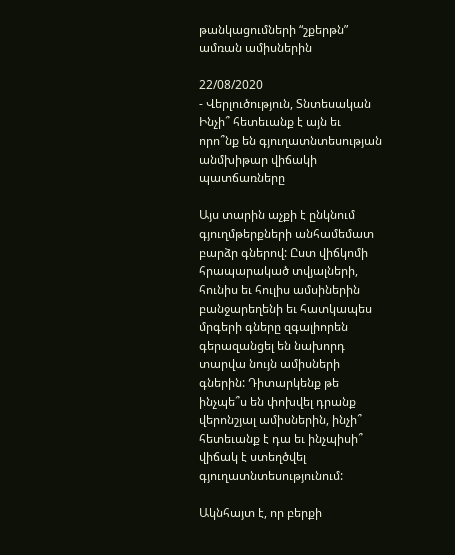թանկացումների “շքերթն” ամռան ամիսներին

22/08/2020
- Վերլուծություն, Տնտեսական
Ինչի՞ հետեւանք է այն եւ որո՞նք են գյուղատնտեսության անմխիթար վիճակի պատճառները

Այս տարին աչքի է ընկնում գյուղմթերքների անհամեմատ բարձր գներով: Ըստ վիճկոմի հրապարակած տվյալների, հունիս եւ հուլիս ամսիներին բանջարեղենի եւ հատկապես մրգերի գները զգալիորեն գերազանցել են նախորդ տարվա նույն ամիսների գներին: Դիտարկենք թե ինչպե՞ս են փոխվել դրանք վերոնշյալ ամիսներին, ինչի՞ հետեւանք է դա եւ ինչպիսի՞ վիճակ է ստեղծվել գյուղատնտեսությունում:

Ակնհայտ է, որ բերքի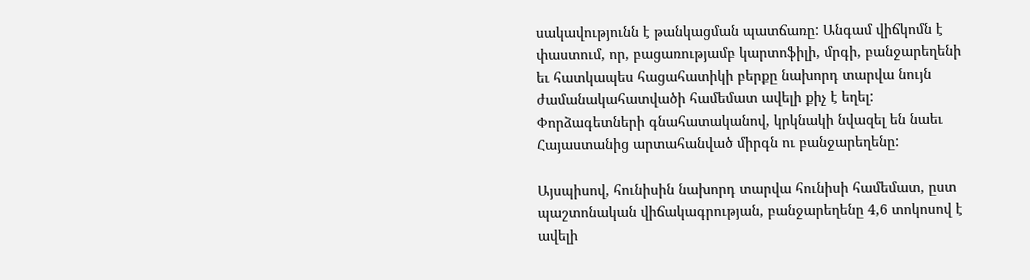սակավությունն է թանկացման պատճառը: Անգամ վիճկոմն է փաստում, որ, բացառությամբ կարտոֆիլի, մրգի, բանջարեղենի եւ հատկապես հացահատիկի բերքը նախորդ տարվա նույն ժամանակահատվածի համեմատ ավելի քիչ է եղել: Փորձագետների գնահատականով, կրկնակի նվազել են նաեւ Հայաստանից արտահանված միրգն ու բանջարեղենը:

Այսպիսով, հունիսին նախորդ տարվա հունիսի համեմատ, ըստ պաշտոնական վիճակագրության, բանջարեղենը 4,6 տոկոսով է ավելի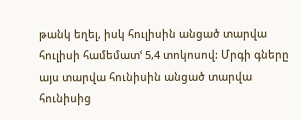թանկ եղել, իսկ հուլիսին անցած տարվա հուլիսի համեմատՙ 5,4 տոկոսով: Մրգի գները այս տարվա հունիսին անցած տարվա հունիսից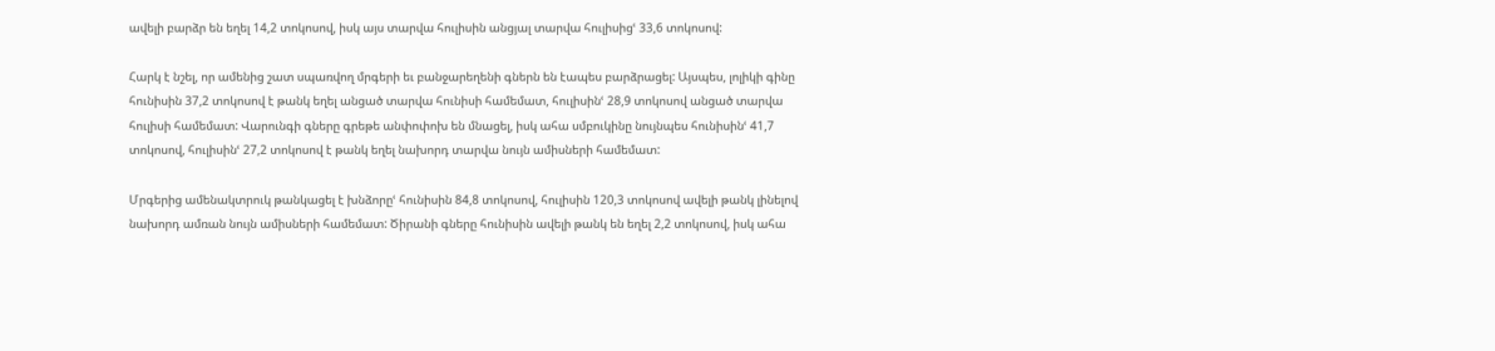ավելի բարձր են եղել 14,2 տոկոսով, իսկ այս տարվա հուլիսին անցյալ տարվա հուլիսիցՙ 33,6 տոկոսով:

Հարկ է նշել, որ ամենից շատ սպառվող մրգերի եւ բանջարեղենի գներն են էապես բարձրացել: Այսպես, լոլիկի գինը հունիսին 37,2 տոկոսով է թանկ եղել անցած տարվա հունիսի համեմատ, հուլիսինՙ 28,9 տոկոսով անցած տարվա հուլիսի համեմատ: Վարունգի գները գրեթե անփոփոխ են մնացել, իսկ ահա սմբուկինը նույնպես հունիսինՙ 41,7 տոկոսով, հուլիսինՙ 27,2 տոկոսով է թանկ եղել նախորդ տարվա նույն ամիսների համեմատ:

Մրգերից ամենակտրուկ թանկացել է խնձորըՙ հունիսին 84,8 տոկոսով, հուլիսին 120,3 տոկոսով ավելի թանկ լինելով նախորդ ամռան նույն ամիսների համեմատ: Ծիրանի գները հունիսին ավելի թանկ են եղել 2,2 տոկոսով, իսկ ահա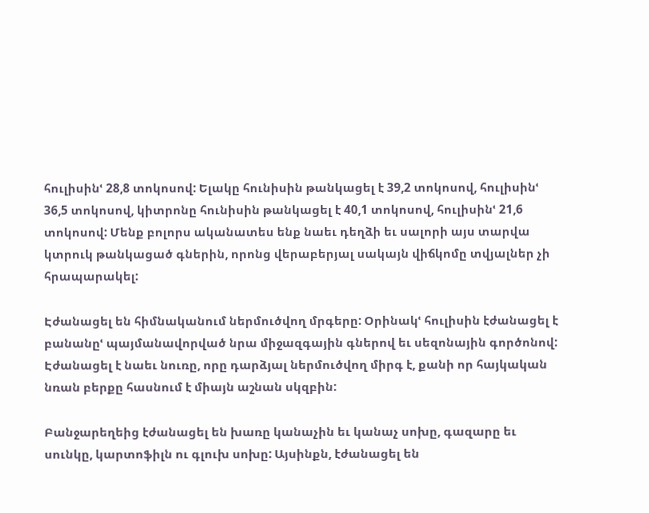հուլիսինՙ 28,8 տոկոսով: Ելակը հունիսին թանկացել է 39,2 տոկոսով, հուլիսինՙ 36,5 տոկոսով, կիտրոնը հունիսին թանկացել է 40,1 տոկոսով, հուլիսինՙ 21,6 տոկոսով: Մենք բոլորս ականատես ենք նաեւ դեղձի եւ սալորի այս տարվա կտրուկ թանկացած գներին, որոնց վերաբերյալ սակայն վիճկոմը տվյալներ չի հրապարակել:

Էժանացել են հիմնականում ներմուծվող մրգերը: Օրինակՙ հուլիսին էժանացել է բանանըՙ պայմանավորված նրա միջազգային գներով եւ սեզոնային գործոնով: Էժանացել է նաեւ նուռը, որը դարձյալ ներմուծվող միրգ է, քանի որ հայկական նռան բերքը հասնում է միայն աշնան սկզբին:

Բանջարեղեից էժանացել են խառը կանաչին եւ կանաչ սոխը, գազարը եւ սունկը, կարտոֆիլն ու գլուխ սոխը: Այսինքն, էժանացել են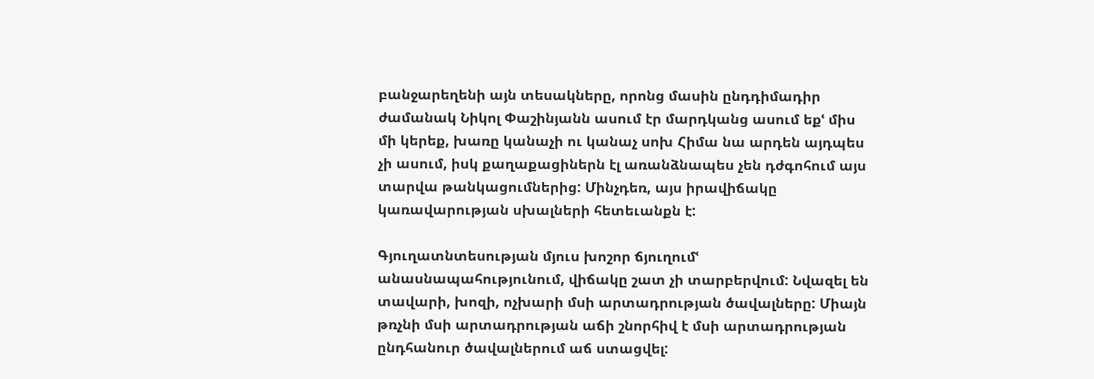բանջարեղենի այն տեսակները, որոնց մասին ընդդիմադիր ժամանակ Նիկոլ Փաշինյանն ասում էր մարդկանց ասում եքՙ միս մի կերեք, խառը կանաչի ու կանաչ սոխ Հիմա նա արդեն այդպես չի ասում, իսկ քաղաքացիներն էլ առանձնապես չեն դժգոհում այս տարվա թանկացումներից: Մինչդեռ, այս իրավիճակը կառավարության սխալների հետեւանքն է:

Գյուղատնտեսության մյուս խոշոր ճյուղումՙ անասնապահությունում, վիճակը շատ չի տարբերվում: Նվազել են տավարի, խոզի, ոչխարի մսի արտադրության ծավալները: Միայն թռչնի մսի արտադրության աճի շնորհիվ է մսի արտադրության ընդհանուր ծավալներում աճ ստացվել: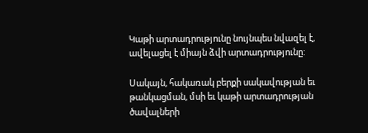Կաթի արտադրությունը նույնպես նվազել է, ավելացել է միայն ձվի արտադրությունը:

Սակայն, հակառակ բերքի սակավության եւ թանկացման, մսի եւ կաթի արտադրության ծավալների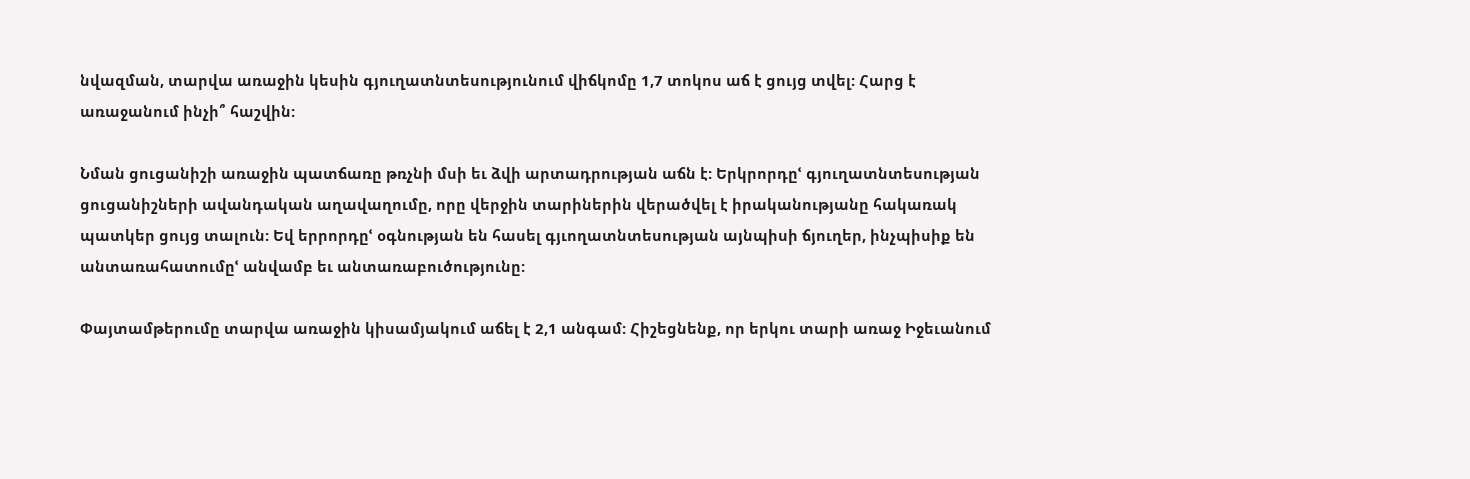նվազման, տարվա առաջին կեսին գյուղատնտեսությունում վիճկոմը 1,7 տոկոս աճ է ցույց տվել: Հարց է առաջանում ինչի՞ հաշվին:

Նման ցուցանիշի առաջին պատճառը թռչնի մսի եւ ձվի արտադրության աճն է: Երկրորդըՙ գյուղատնտեսության ցուցանիշների ավանդական աղավաղումը, որը վերջին տարիներին վերածվել է իրականությանը հակառակ պատկեր ցույց տալուն: Եվ երրորդըՙ օգնության են հասել գյւողատնտեսության այնպիսի ճյուղեր, ինչպիսիք են անտառահատումըՙ անվամբ եւ անտառաբուծությունը:

Փայտամթերումը տարվա առաջին կիսամյակում աճել է 2,1 անգամ: Հիշեցնենք, որ երկու տարի առաջ Իջեւանում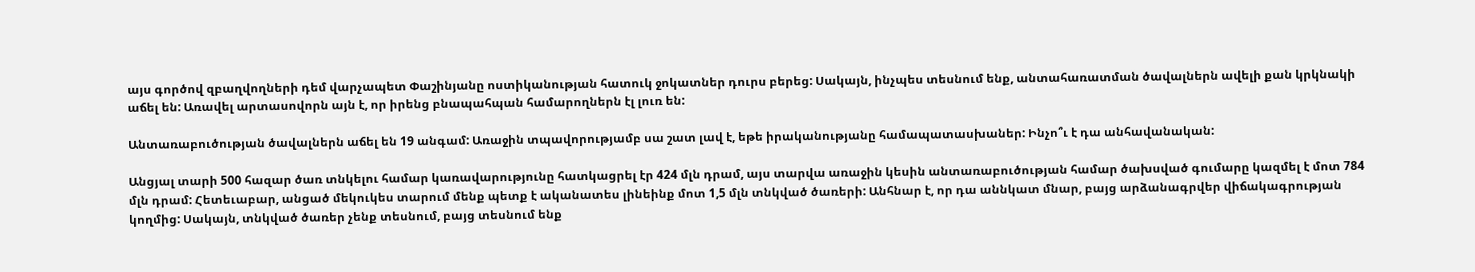այս գործով զբաղվողների դեմ վարչապետ Փաշինյանը ոստիկանության հատուկ ջոկատներ դուրս բերեց: Սակայն, ինչպես տեսնում ենք, անտահառատման ծավալներն ավելի քան կրկնակի աճել են: Առավել արտասովորն այն է, որ իրենց բնապահպան համարողներն էլ լուռ են:

Անտառաբուծության ծավալներն աճել են 19 անգամ: Առաջին տպավորությամբ սա շատ լավ է, եթե իրականությանը համապատասխաներ: Ինչո՞ւ է դա անհավանական:

Անցյալ տարի 500 հազար ծառ տնկելու համար կառավարությունը հատկացրել էր 424 մլն դրամ, այս տարվա առաջին կեսին անտառաբուծության համար ծախսված գումարը կազմել է մոտ 784 մլն դրամ: Հետեւաբար, անցած մեկուկես տարում մենք պետք է ականատես լինեինք մոտ 1,5 մլն տնկված ծառերի: Անհնար է, որ դա աննկատ մնար, բայց արձանագրվեր վիճակագրության կողմից: Սակայն, տնկված ծառեր չենք տեսնում, բայց տեսնում ենք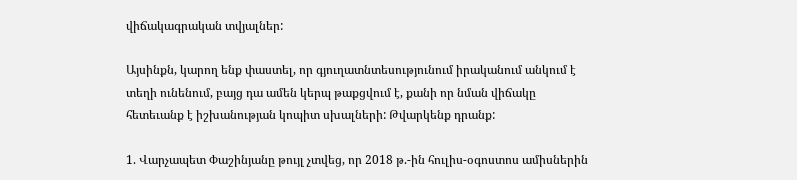վիճակագրական տվյալներ:

Այսինքն, կարող ենք փաստել, որ գյուղատնտեսությունում իրականում անկում է տեղի ունենում, բայց դա ամեն կերպ թաքցվում է, քանի որ նման վիճակը հետեւանք է իշխանության կոպիտ սխալների: Թվարկենք դրանք:

1. Վարչապետ Փաշինյանը թույլ չտվեց, որ 2018 թ.-ին հուլիս-օգոստոս ամիսներին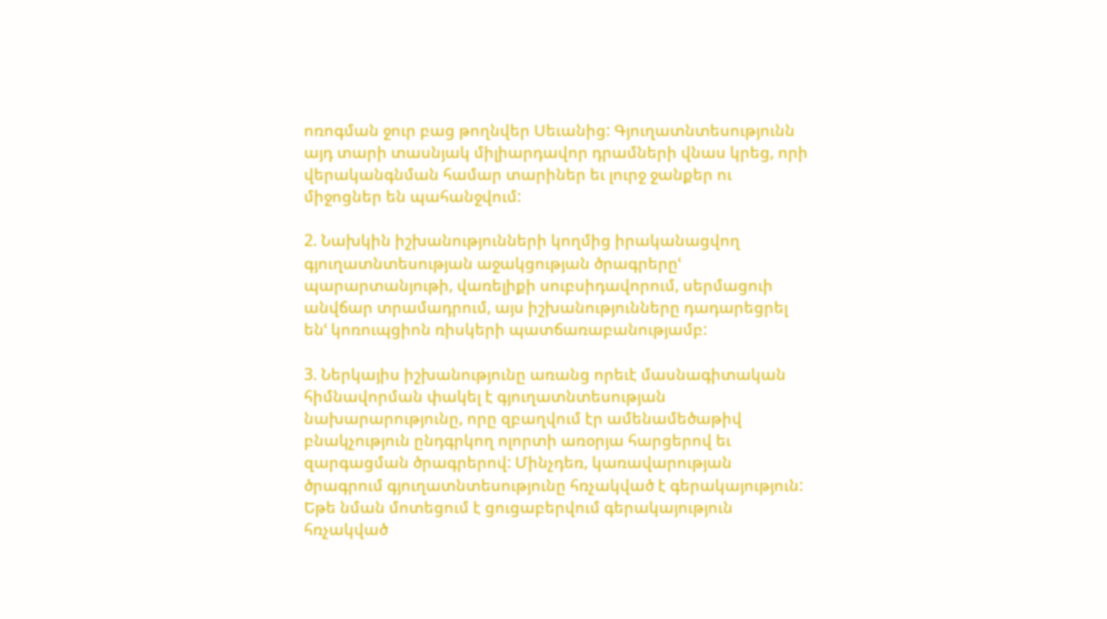ոռոգման ջուր բաց թողնվեր Սեւանից: Գյուղատնտեսությունն այդ տարի տասնյակ միլիարդավոր դրամների վնաս կրեց, որի վերականգնման համար տարիներ եւ լուրջ ջանքեր ու միջոցներ են պահանջվում:

2. Նախկին իշխանությունների կողմից իրականացվող գյուղատնտեսության աջակցության ծրագրերըՙ պարարտանյութի, վառելիքի սուբսիդավորում, սերմացուի անվճար տրամադրում, այս իշխանությունները դադարեցրել ենՙ կոռուպցիոն ռիսկերի պատճառաբանությամբ:

3. Ներկայիս իշխանությունը առանց որեւէ մասնագիտական հիմնավորման փակել է գյուղատնտեսության նախարարությունը, որը զբաղվում էր ամենամեծաթիվ բնակչություն ընդգրկող ոլորտի առօրյա հարցերով եւ զարգացման ծրագրերով: Մինչդեռ, կառավարության ծրագրում գյուղատնտեսությունը հռչակված է գերակայություն: Եթե նման մոտեցում է ցուցաբերվում գերակայություն հռչակված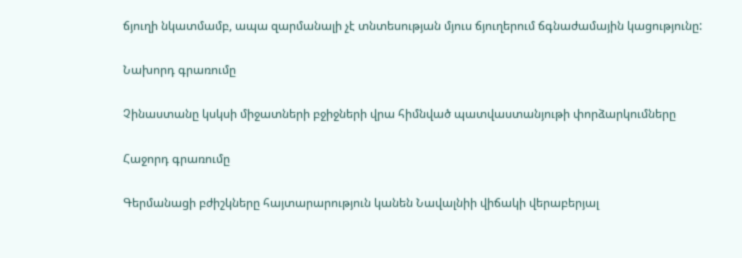ճյուղի նկատմամբ, ապա զարմանալի չէ տնտեսության մյուս ճյուղերում ճգնաժամային կացությունը:

Նախորդ գրառումը

Չինաստանը կսկսի միջատների բջիջների վրա հիմնված պատվաստանյութի փորձարկումները

Հաջորդ գրառումը

Գերմանացի բժիշկները հայտարարություն կանեն Նավալնիի վիճակի վերաբերյալ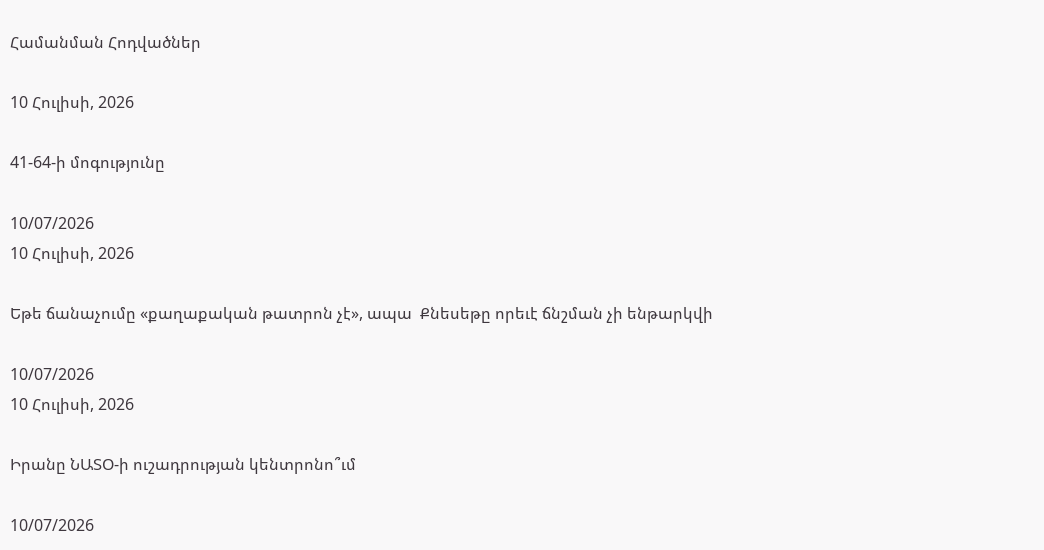Համանման Հոդվածներ

10 Հուլիսի, 2026

41-64-ի մոգությունը

10/07/2026
10 Հուլիսի, 2026

Եթե ճանաչումը «քաղաքական թատրոն չէ», ապա  Քնեսեթը որեւէ ճնշման չի ենթարկվի

10/07/2026
10 Հուլիսի, 2026

Իրանը ՆԱՏՕ-ի ուշադրության կենտրոնո՞ւմ

10/07/2026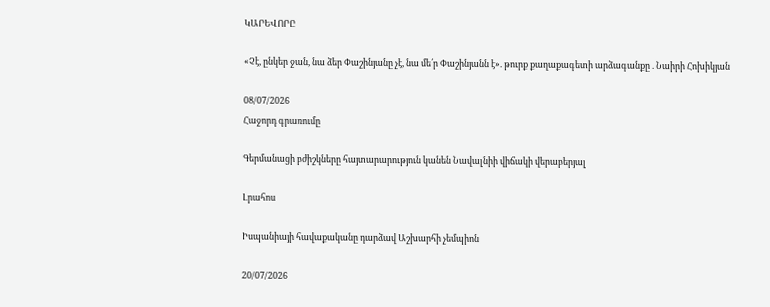ԿԱՐԵՎՈՐԸ

«Չէ, ընկեր ջան, նա ձեր Փաշինյանը չէ, նա մե՛ր Փաշինյանն է». թուրք քաղաքագետի արձագանքը . Նաիրի Հոխիկյան

08/07/2026
Հաջորդ գրառումը

Գերմանացի բժիշկները հայտարարություն կանեն Նավալնիի վիճակի վերաբերյալ

Լրահոս

Իսպանիայի հավաքականը դարձավ Աշխարհի չեմպիոն

20/07/2026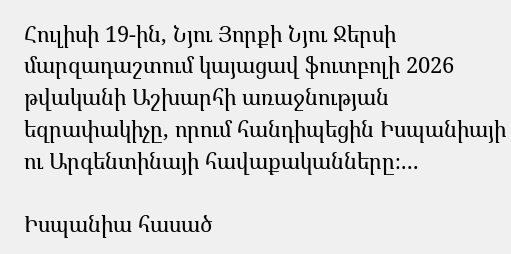Հուլիսի 19-ին, Նյու Յորքի Նյու Ջերսի մարզադաշտում կայացավ ֆուտբոլի 2026 թվականի Աշխարհի առաջնության եզրափակիչը, որում հանդիպեցին Իսպանիայի ու Արգենտինայի հավաքականները։...

Իսպանիա հասած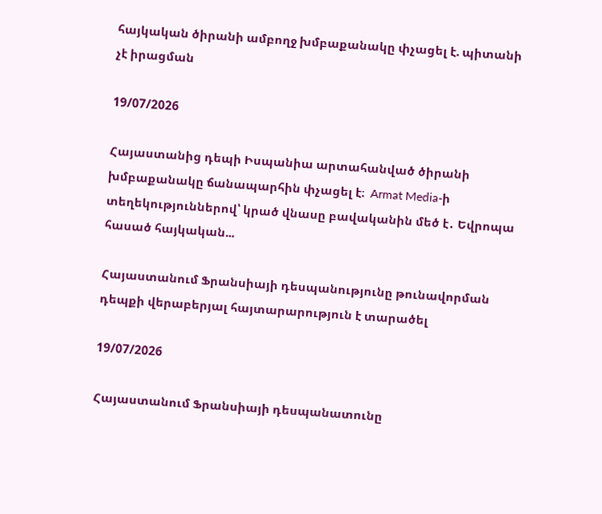հայկական ծիրանի ամբողջ խմբաքանակը փչացել է. պիտանի չէ իրացման

19/07/2026

Հայաստանից դեպի Իսպանիա արտահանված ծիրանի խմբաքանակը ճանապարհին փչացել է։  Armat Media-ի տեղեկություններով՝ կրած վնասը բավականին մեծ է․ Եվրոպա հասած հայկական...

Հայաստանում Ֆրանսիայի դեսպանությունը թունավորման դեպքի վերաբերյալ հայտարարություն է տարածել

19/07/2026

Հայաստանում Ֆրանսիայի դեսպանատունը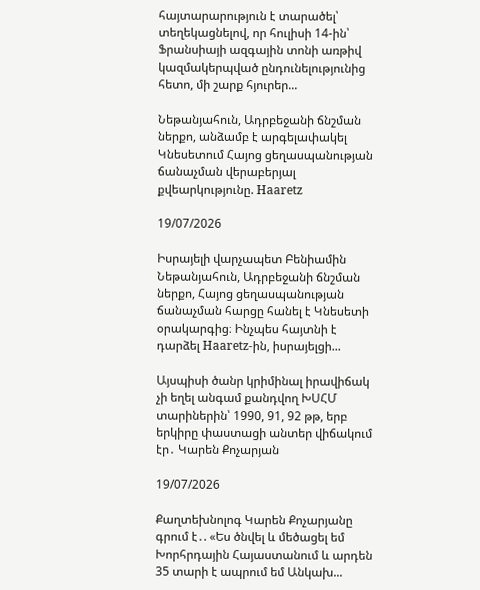հայտարարություն է տարածել՝ տեղեկացնելով, որ հուլիսի 14-ին՝ Ֆրանսիայի ազգային տոնի առթիվ կազմակերպված ընդունելությունից հետո, մի շարք հյուրեր...

Նեթանյահուն, Ադրբեջանի ճնշման ներքո, անձամբ է արգելափակել Կնեսետում Հայոց ցեղասպանության ճանաչման վերաբերյալ քվեարկությունը. Haaretz

19/07/2026

Իսրայելի վարչապետ Բենիամին Նեթանյահուն, Ադրբեջանի ճնշման ներքո, Հայոց ցեղասպանության ճանաչման հարցը հանել է Կնեսետի օրակարգից։ Ինչպես հայտնի է դարձել Haaretz-ին, իսրայելցի...

Այսպիսի ծանր կրիմինալ իրավիճակ չի եղել անգամ քանդվող ԽՍՀՄ տարիներին՝ 1990, 91, 92 թթ, երբ երկիրը փաստացի անտեր վիճակում էր․ Կարեն Քոչարյան

19/07/2026

Քաղտեխնոլոգ Կարեն Քոչարյանը գրում է․. «Ես ծնվել և մեծացել եմ Խորհրդային Հայաստանում և արդեն 35 տարի է ապրում եմ Անկախ...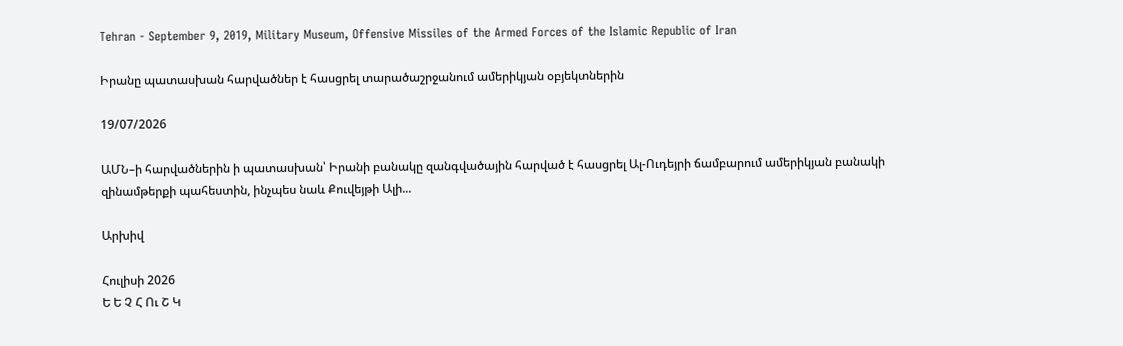Tehran - September 9, 2019, Military Museum, Offensive Missiles of the Armed Forces of the Islamic Republic of Iran

Իրանը պատասխան հարվածներ է հասցրել տարածաշրջանում ամերիկյան օբյեկտներին

19/07/2026

ԱՄՆ–ի հարվածներին ի պատասխան՝ Իրանի բանակը զանգվածային հարված է հասցրել Ալ-Ուդեյրի ճամբարում ամերիկյան բանակի զինամթերքի պահեստին, ինչպես նաև Քուվեյթի Ալի...

Արխիվ

Հուլիսի 2026
Ե Ե Չ Հ Ու Շ Կ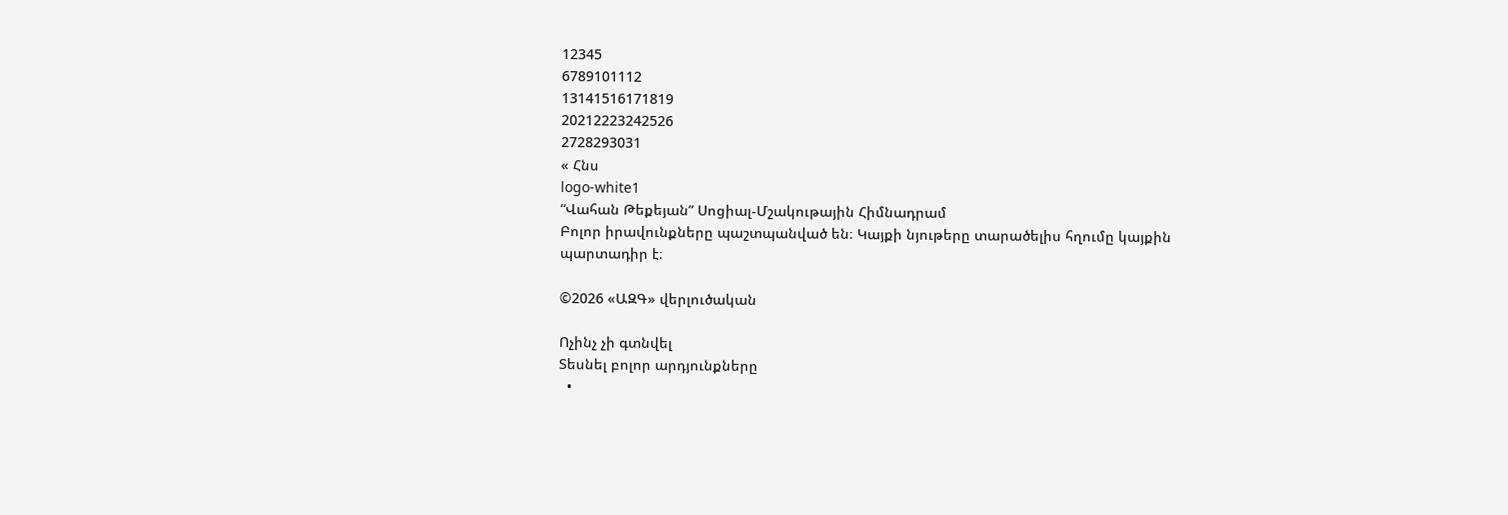12345
6789101112
13141516171819
20212223242526
2728293031
« Հնս
logo-white1
“Վահան Թեքեյան” Սոցիալ-Մշակութային Հիմնադրամ
Բոլոր իրավունքները պաշտպանված են։ Կայքի նյութերը տարածելիս հղումը կայքին պարտադիր է։

©2026 «ԱԶԳ» վերլուծական

Ոչինչ չի գտնվել
Տեսնել բոլոր արդյունքները
  •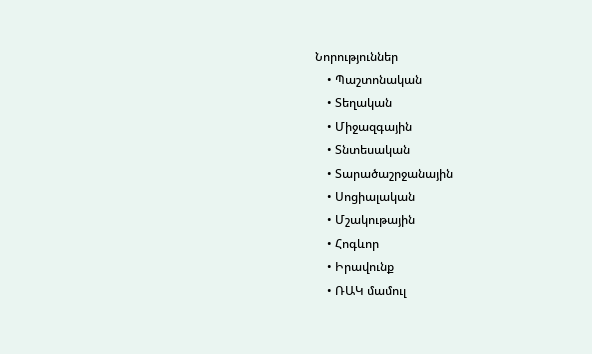Նորություններ
    • Պաշտոնական
    • Տեղական
    • Միջազգային
    • Տնտեսական
    • Տարածաշրջանային
    • Սոցիալական
    • Մշակութային
    • Հոգևոր
    • Իրավունք
    • ՌԱԿ մամուլ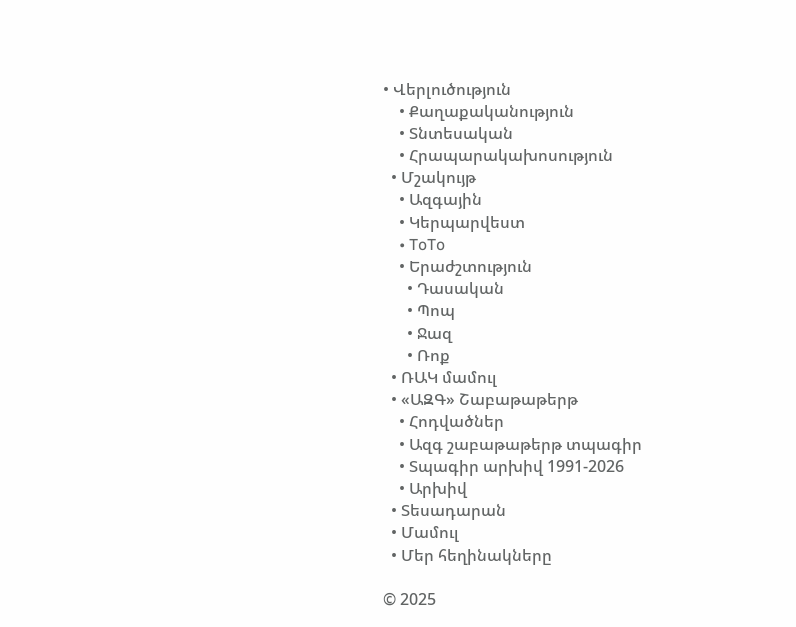• Վերլուծություն
    • Քաղաքականություն
    • Տնտեսական
    • Հրապարակախոսություն
  • Մշակույթ
    • Ազգային
    • Կերպարվեստ
    • ToTo
    • Երաժշտություն
      • Դասական
      • Պոպ
      • Ջազ
      • Ռոք
  • ՌԱԿ մամուլ
  • «ԱԶԳ» Շաբաթաթերթ
    • Հոդվածներ
    • Ազգ շաբաթաթերթ տպագիր
    • Տպագիր արխիվ 1991-2026
    • Արխիվ
  • Տեսադարան
  • Մամուլ
  • Մեր հեղինակները

© 2025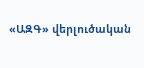«ԱԶԳ» վերլուծական